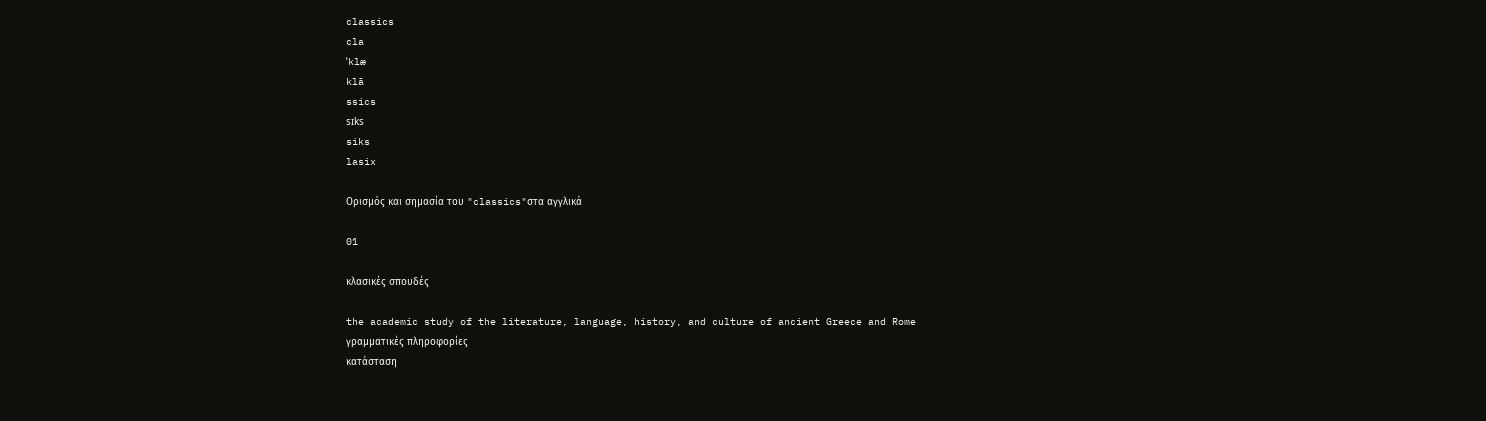classics
cla
ˈklæ
klā
ssics
sɪks
siks
lasix

Ορισμός και σημασία του "classics"στα αγγλικά

01

κλασικές σπουδές

the academic study of the literature, language, history, and culture of ancient Greece and Rome
γραμματικές πληροφορίες
κατάσταση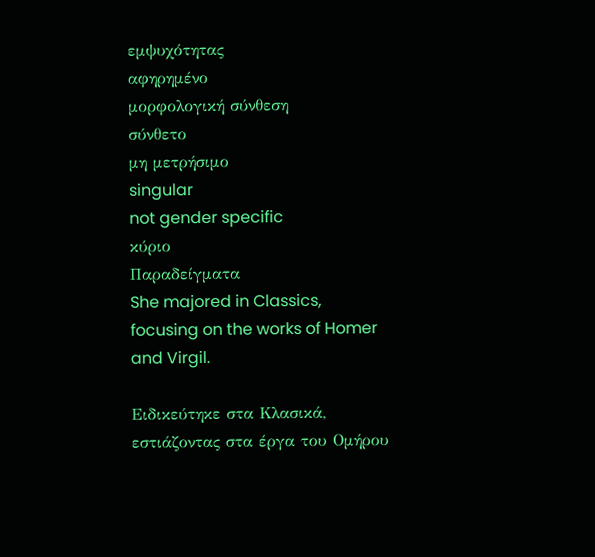εμψυχότητας
αφηρημένο
μορφολογική σύνθεση
σύνθετο
μη μετρήσιμο
singular
not gender specific
κύριο
Παραδείγματα
She majored in Classics, focusing on the works of Homer and Virgil.

Ειδικεύτηκε στα Κλασικά, εστιάζοντας στα έργα του Ομήρου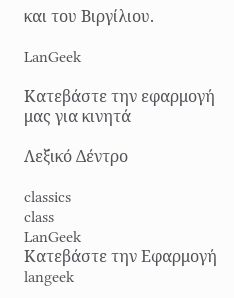και του Βιργίλιου.

LanGeek

Κατεβάστε την εφαρμογή μας για κινητά

Λεξικό Δέντρο

classics
class
LanGeek
Κατεβάστε την Εφαρμογή
langeek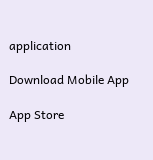application

Download Mobile App

App Store